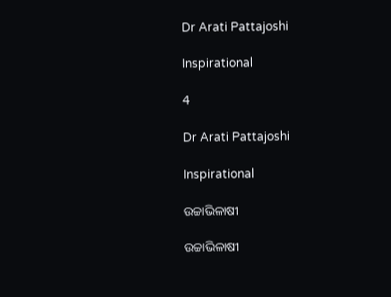Dr Arati Pattajoshi

Inspirational

4

Dr Arati Pattajoshi

Inspirational

ଉଚ୍ଚାଭିଳାଷୀ

ଉଚ୍ଚାଭିଳାଷୀ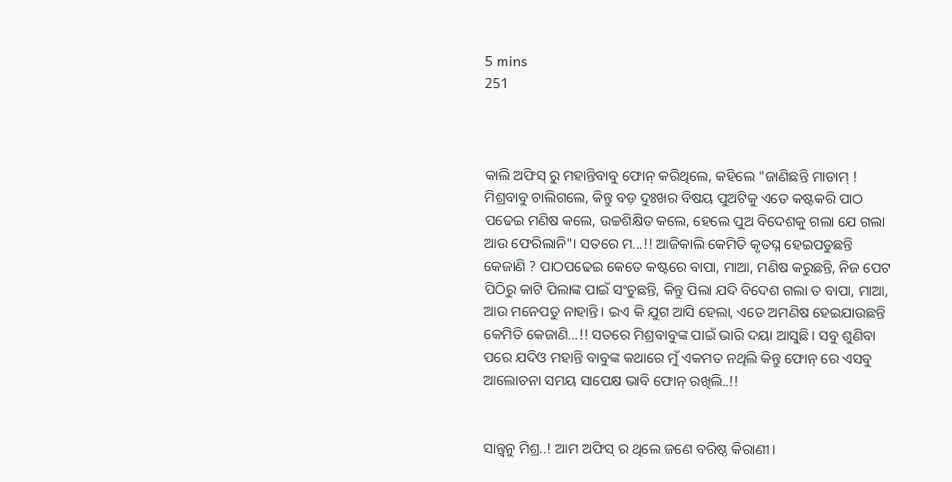5 mins
251



କାଲି ଅଫିସ୍ ରୁ ମହାନ୍ତିବାବୁ ଫୋନ୍ କରିଥିଲେ, କହିଲେ "ଜାଣିଛନ୍ତି ମାଡାମ୍ ! ମିଶ୍ରବାବୁ ଚାଲିଗଲେ, କିନ୍ତୁ ବଡ଼ ଦୁଃଖର ବିଷୟ ପୁଅଟିକୁ ଏତେ କଷ୍ଟକରି ପାଠ ପଢେଇ ମଣିଷ କଲେ, ଉଚ୍ଚଶିକ୍ଷିତ କଲେ, ହେଲେ ପୁଅ ବିଦେଶକୁ ଗଲା ଯେ ଗଲା ଆଉ ଫେରିଲାନି"। ସତରେ ମ...!! ଆଜିକାଲି କେମିତି କୃତଘ୍ନ ହେଇପଡୁଛନ୍ତି କେଜାଣି ? ପାଠପଢେଇ କେତେ କଷ୍ଟରେ ବାପା, ମାଆ, ମଣିଷ କରୁଛନ୍ତି, ନିଜ ପେଟ ପିଠିରୁ କାଟି ପିଲାଙ୍କ ପାଇଁ ସଂଚୁଛନ୍ତି, କିନ୍ତୁ ପିଲା ଯଦି ବିଦେଶ ଗଲା ତ ବାପା, ମାଆ, ଆଉ ମନେପଡୁ ନାହାନ୍ତି। ଇଏ କି ଯୁଗ ଆସି ହେଲା, ଏତେ ଅମଣିଷ ହେଇଯାଉଛନ୍ତି କେମିତି କେଜାଣି...!! ସତରେ ମିଶ୍ରବାବୁଙ୍କ ପାଇଁ ଭାରି ଦୟା ଆସୁଛି। ସବୁ ଶୁଣିବା ପରେ ଯଦିଓ ମହାନ୍ତି ବାବୁଙ୍କ କଥାରେ ମୁଁ ଏକମତ ନଥିଲି କିନ୍ତୁ ଫୋନ୍ ରେ ଏସବୁ ଆଲୋଚନା ସମୟ ସାପେକ୍ଷ ଭାବି ଫୋନ୍ ରଖିଲି..!!


ସାନ୍ତ୍ୱନୁ ମିଶ୍ର..! ଆମ ଅଫିସ୍ ର ଥିଲେ ଜଣେ ବରିଷ୍ଠ କିରାଣୀ।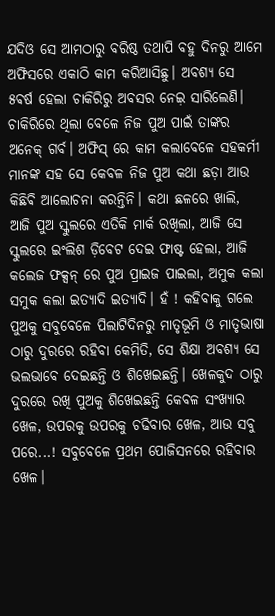ଯଦିଓ ସେ ଆମଠାରୁ ବରିଷ୍ଠ ତଥାପି ବହୁ ଦିନରୁ ଆମେ ଅଫିସରେ ଏକାଠି କାମ କରିଆସିଛୁ। ଅବଶ୍ୟ ସେ ୫ଵର୍ଷ ହେଲା ଚାକିରିରୁ ଅବସର ନେଇ଼ ସାରିଲେଣି। ଚାକିରିରେ ଥିଲା ବେଳେ ନିଜ ପୁଅ ପାଇଁ ତାଙ୍କର ଅନେକ୍ ଗର୍ବ। ଅଫିସ୍ ରେ କାମ କଲାବେଳେ ସହକର୍ମୀ ମାନଙ୍କ ସହ ସେ କେବଳ ନିଜ ପୁଅ କଥା ଛଡ଼ା ଆଉ କିଛିଵି ଆଲୋଚନା କରନ୍ତିନି। କଥା ଛଳରେ ଖାଲି, ଆଜି ପୁଅ ସ୍କୁଲରେ ଏତିକି ମାର୍କ ରଖିଲା, ଆଜି ସେ ସ୍କୁଲରେ ଇଂଲିଶ ଡ଼ିବେଟ ଦେଇ ଫାଷ୍ଟ ହେଲା, ଆଜି କଲେଜ ଫକ୍ସନ୍ ରେ ପୁଅ ପ୍ରାଇଜ ପାଇଲା, ଅମୁକ କଲା ସମୁକ କଲା ଇତ୍ୟାଦି ଇତ୍ୟାଦି। ହଁ ! କହିବାକୁ ଗଲେ ପୁଅକୁ ସବୁବେଳେ ପିଲାଟିଦିନରୁ ମାତୃଭୂମି ଓ ମାତୃଭାଷା ଠାରୁ ଦୁରରେ ରହିବା କେମିତି, ସେ ଶିକ୍ଷା ଅବଶ୍ୟ ସେ ଭଲଭାବେ ଦେଇଛନ୍ତି ଓ ଶିଖେଇଛନ୍ତି। ଖେଳକୁଦ ଠାରୁ ଦୁରରେ ରଖି ପୁଅକୁ ଶିଖେଇଛନ୍ତି କେବଳ ସଂଖ୍ୟାର ଖେଳ, ଉପରକୁ ଉପରକୁ ଚଢିବାର ଖେଳ, ଆଉ ସବୁ ପରେ...! ସବୁବେଳେ ପ୍ରଥମ ପୋଜିସନରେ ରହିବାର ଖେଳ।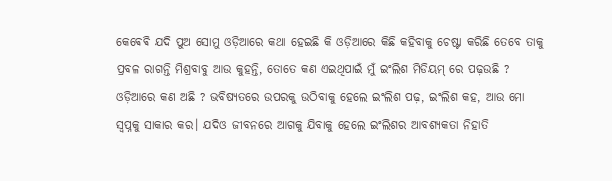କେଵେଵି ଯଦି ପୁଅ ସୋମୁ ଓଡ଼ିଆରେ କଥା ହେଇଛି କି ଓଡ଼ିଆରେ କିଛି କହିବାକୁ ଚେଷ୍ଟା କରିଛି ତେବେ ତାକୁ ପ୍ରବଳ ରାଗନ୍ତି ମିଶ୍ରବାବୁ ଆଉ କୁହନ୍ତି, ତୋତେ କଣ ଏଇଥିପାଇଁ ମୁଁ ଇଂଲିଶ ମିଡିୟମ୍ ରେ ପଢ଼ଉଛି ? ଓଡ଼ିଆରେ କଣ ଅଛି ? ଭବିଷ୍ୟତରେ ଉପରକୁ ଉଠିବାକୁ ହେଲେ ଇଂଲିଶ ପଢ଼, ଇଂଲିଶ କହ, ଆଉ ମୋ ସ୍ବପ୍ନକୁ ସାକାର କର। ଯଦିଓ ଜୀବନରେ ଆଗକୁ ଯିବାକୁ ହେଲେ ଇଂଲିଶର ଆବଶ୍ୟକତା ନିହାତି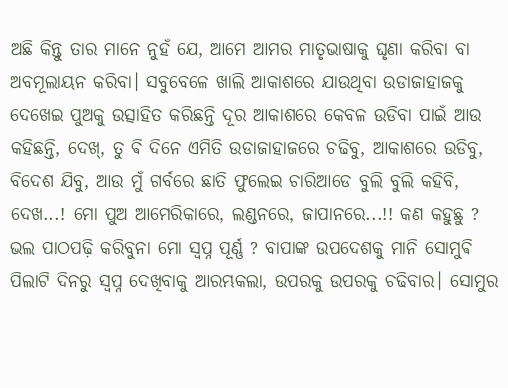ଅଛି କିନ୍ତୁ ତାର ମାନେ ନୁହଁ ଯେ, ଆମେ ଆମର ମାତୃଭାଷାକୁ ଘୃଣା କରିବା ବା ଅବମୂଲାୟନ କରିବା। ସବୁବେଳେ ଖାଲି ଆକାଶରେ ଯାଉଥିବା ଉଡାଜାହାଜକୁ ଦେଖେଇ ପୁଅକୁ ଉତ୍ସାହିତ କରିଛନ୍ତି ଦୂର ଆକାଶରେ କେବଳ ଉଡିବା ପାଇଁ ଆଉ କହିଛନ୍ତି, ଦେଖ୍, ତୁ ଵି ଦିନେ ଏମିତି ଉଡାଜାହାଜରେ ଚଢିବୁ, ଆକାଶରେ ଉଡିବୁ, ବିଦେଶ ଯିବୁ, ଆଉ ମୁଁ ଗର୍ବରେ ଛାତି ଫୁଲେଇ ଚାରିଆଡେ ବୁଲି ବୁଲି କହିବି, ଦେଖ...! ମୋ ପୁଅ ଆମେରିକାରେ, ଲଣ୍ଡନରେ, ଜାପାନରେ...!! କଣ କହୁଛୁ ? ଭଲ ପାଠପଢ଼ି କରିବୁନା ମୋ ସ୍ବପ୍ନ ପୂର୍ଣ୍ଣ ? ବାପାଙ୍କ ଉପଦେଶକୁ ମାନି ସୋମୁଵି ପିଲାଟି ଦିନରୁ ସ୍ବପ୍ନ ଦେଖିବାକୁ ଆରମ୍ଭକଲା, ଉପରକୁ ଉପରକୁ ଚଢିବାର। ସୋମୁର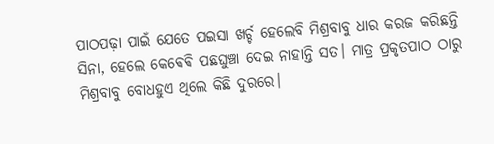ପାଠପଢ଼ା ପାଇଁ ଯେତେ ପଇସା ଖର୍ଚ୍ଚ ହେଲେବି ମିଶ୍ରବାବୁ ଧାର କରଜ କରିଛନ୍ତି ସିନା, ହେଲେ କେଵେଵି ପଛଘୁଞ୍ଚା ଦେଇ ନାହାନ୍ତି ସତ। ମାତ୍ର ପ୍ରକୃତପାଠ ଠାରୁ ମିଶ୍ରବାବୁ ବୋଧହୁଏ ଥିଲେ କିଛି ଦୁରରେ।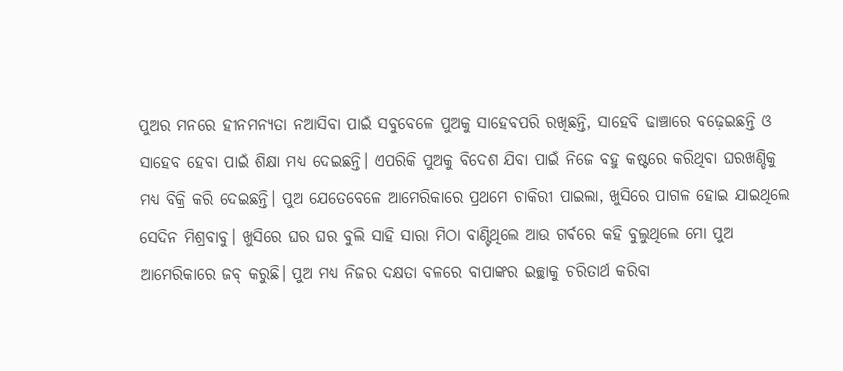ପୁଅର ମନରେ ହୀନମନ୍ୟତା ନଆସିବା ପାଇଁ ସବୁବେଳେ ପୁଅକୁ ସାହେବପରି ରଖିଛନ୍ତି, ସାହେବି ଢାଞ୍ଚାରେ ବଢ଼େଇଛନ୍ତି ଓ ସାହେବ ହେବା ପାଇଁ ଶିକ୍ଷା ମଧ୍ୟ ଦେଇଛନ୍ତି। ଏପରିକି ପୁଅକୁ ବିଦେଶ ଯିବା ପାଇଁ ନିଜେ ବହୁ କଷ୍ଟରେ କରିଥିବା ଘରଖଣ୍ଡିକୁ ମଧ୍ଯ ବିକ୍ରି କରି ଦେଇଛନ୍ତି। ପୁଅ ଯେତେବେଳେ ଆମେରିକାରେ ପ୍ରଥମେ ଚାକିରୀ ପାଇଲା, ଖୁସିରେ ପାଗଳ ହୋଇ ଯାଇଥିଲେ ସେଦିନ ମିଶ୍ରବାବୁ। ଖୁସିରେ ଘର ଘର ବୁଲି ସାହି ସାରା ମିଠା ବାଣ୍ଟିଥିଲେ ଆଉ ଗର୍ଵରେ କହି ବୁଲୁଥିଲେ ମୋ ପୁଅ ଆମେରିକାରେ ଜବ୍ କରୁଛି। ପୁଅ ମଧ୍ୟ ନିଜର ଦକ୍ଷତା ବଳରେ ବାପାଙ୍କର ଇଚ୍ଛାକୁ ଚରିତାର୍ଥ କରିବା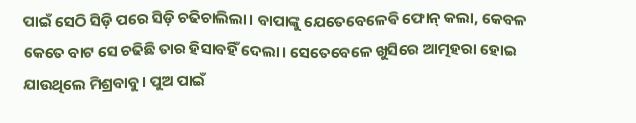ପାଇଁ ସେଠି ସିଡ଼ି ପରେ ସିଡ଼ି ଚଢିଚାଲିଲା। ବାପାଙ୍କୁ ଯେତେବେଳେଵି ଫୋନ୍ କଲା, କେବଳ କେତେ ବାଟ ସେ ଚଢିଛି ତାର ହିସାବହିଁ ଦେଲା। ସେତେବେଳେ ଖୁସିରେ ଆତ୍ମହରା ହୋଇ ଯାଉଥିଲେ ମିଶ୍ରବାବୁ। ପୁଅ ପାଇଁ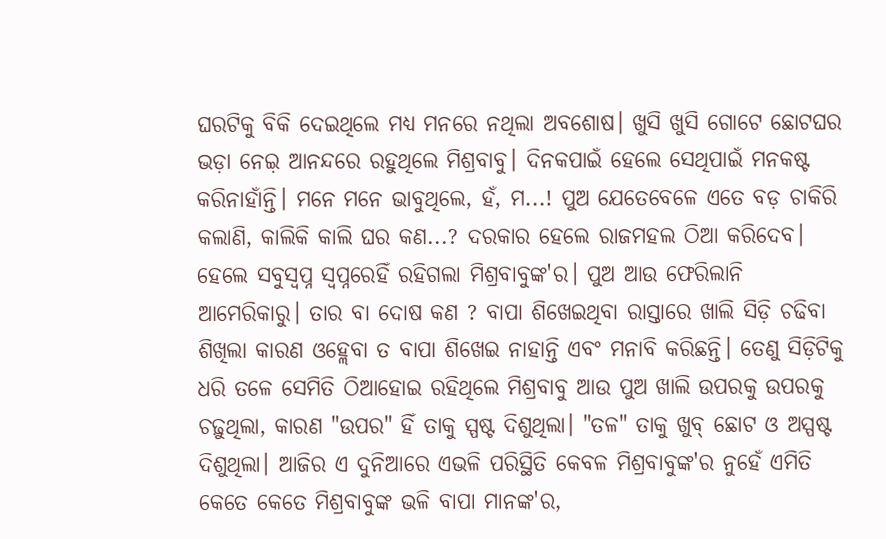ଘରଟିକୁ ବିକି ଦେଇଥିଲେ ମଧ୍ୟ ମନରେ ନଥିଲା ଅବଶୋଷ। ଖୁସି ଖୁସି ଗୋଟେ ଛୋଟଘର ଭଡ଼ା ନେଇ଼ ଆନନ୍ଦରେ ରହୁଥିଲେ ମିଶ୍ରବାବୁ। ଦିନକପାଇଁ ହେଲେ ସେଥିପାଇଁ ମନକଷ୍ଟ କରିନାହାଁନ୍ତି। ମନେ ମନେ ଭାବୁଥିଲେ, ହଁ, ମ...! ପୁଅ ଯେତେବେଳେ ଏତେ ବଡ଼ ଚାକିରି କଲାଣି, କାଲିକି କାଲି ଘର କଣ...? ଦରକାର ହେଲେ ରାଜମହଲ ଠିଆ କରିଦେବ। ହେଲେ ସବୁସ୍ବପ୍ନ ସ୍ବପ୍ନରେହିଁ ରହିଗଲା ମିଶ୍ରବାବୁଙ୍କ'ର। ପୁଅ ଆଉ ଫେରିଲାନି ଆମେରିକାରୁ। ତାର ବା ଦୋଷ କଣ ? ବାପା ଶିଖେଇଥିବା ରାସ୍ତାରେ ଖାଲି ସିଡ଼ି ଚଢିବା ଶିଖିଲା କାରଣ ଓହ୍ଲେବା ତ ବାପା ଶିଖେଇ ନାହାନ୍ତି ଏବଂ ମନାବି କରିଛନ୍ତି। ତେଣୁ ସିଡ଼ିଟିକୁ ଧରି ତଳେ ସେମିତି ଠିଆହୋଇ ରହିଥିଲେ ମିଶ୍ରବାବୁ ଆଉ ପୁଅ ଖାଲି ଉପରକୁ ଉପରକୁ ଚଢ଼ୁଥିଲା, କାରଣ "ଉପର" ହିଁ ତାକୁ ସ୍ପଷ୍ଟ ଦିଶୁଥିଲା। "ତଳ" ତାକୁ ଖୁବ୍ ଛୋଟ ଓ ଅସ୍ପଷ୍ଟ ଦିଶୁଥିଲା। ଆଜିର ଏ ଦୁନିଆରେ ଏଭଳି ପରିସ୍ଥିତି କେବଳ ମିଶ୍ରବାବୁଙ୍କ'ର ନୁହେଁ ଏମିତି କେତେ କେତେ ମିଶ୍ରବାବୁଙ୍କ ଭଳି ବାପା ମାନଙ୍କ'ର,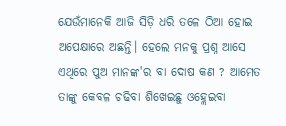ଯେଉଁମାନେକି ଆଜି ସିଡ଼ି ଧରି ତଳେ ଠିଆ ହୋଇ ଅପେକ୍ଷାରେ ଅଛନ୍ତି। ହେଲେ ମନକୁ ପ୍ରଶ୍ନ ଆସେ ଏଥିରେ ପୁଅ ମାନଙ୍କ'ର ବା ଦୋଷ କଣ ? ଆମେତ ତାଙ୍କୁ କେବଳ ଚଢିବା ଶିଖେଇଛୁ ଓହ୍ଲେଇବା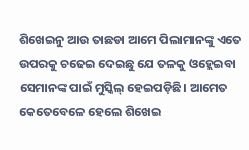ଶିଖେଇନୁ ଆଉ ତାଛଡା ଆମେ ପିଲାମାନଙ୍କୁ ଏତେ ଉପରକୁ ଚଢେଇ ଦେଇଛୁ ଯେ ତଳକୁ ଓହ୍ଲେଇବା ସେମାନଙ୍କ ପାଇଁ ମୁସ୍କିଲ୍ ହେଇପଡ଼ିଛି। ଆମେତ କେତେବେଳେ ହେଲେ ଶିଖେଇ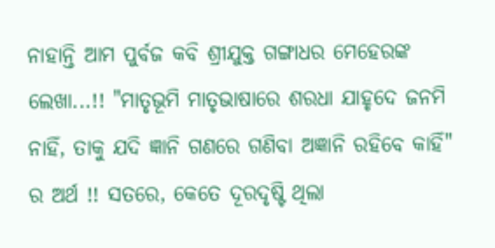ନାହାନ୍ତି ଆମ ପୁର୍ବଜ କବି ଶ୍ରୀଯୁକ୍ତ ଗଙ୍ଗାଧର ମେହେରଙ୍କ ଲେଖା...!! "ମାତୃଭୂମି ମାତୃଭାଷାରେ ଶରଧା ଯାହୃଦେ ଜନମି ନାହିଁ, ତାକୁ ଯଦି ଜ୍ଞାନି ଗଣରେ ଗଣିବା ଅଜ୍ଞାନି ରହିବେ କାହିଁ" ର ଅର୍ଥ !! ସତରେ, କେତେ ଦୂରଦୃଷ୍ଟି ଥିଲା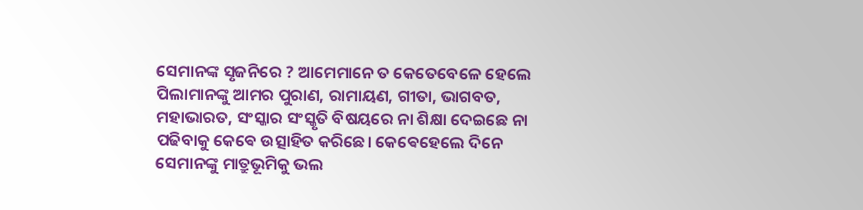ସେମାନଙ୍କ ସୃଜନିରେ ? ଆମେମାନେ ତ କେତେବେଳେ ହେଲେ ପିଲାମାନଙ୍କୁ ଆମର ପୁରାଣ, ରାମାୟଣ, ଗୀତା, ଭାଗବତ, ମହାଭାରତ, ସଂସ୍କାର ସଂସ୍କୃତି ବିଷୟରେ ନା ଶିକ୍ଷା ଦେଇଛେ ନା ପଢିବାକୁ କେଵେ ଉତ୍ସାହିତ କରିଛେ। କେଵେହେଲେ ଦିନେ ସେମାନଙ୍କୁ ମାତ୍ରୁଭୂମିକୁ ଭଲ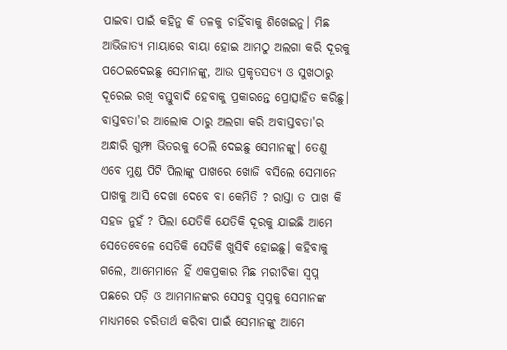ପାଇବା ପାଇଁ କହିନୁ କି ତଳକୁ ଚାହିଁବାକୁ ଶିଖେଇନୁ। ମିଛ ଆଭିଜାତ୍ୟ ମାୟାରେ ବାୟା ହୋଇ ଆମଠୁ ଅଲଗା କରି ଦୂରକୁ ପଠେଇଦେଇଛୁ ସେମାନଙ୍କୁ, ଆଉ ପ୍ରକୃତସତ୍ୟ ଓ ସୁଖଠାରୁ ଦୂରେଇ ରଖି ବସ୍ତୁବାଦି ହେବାକୁ ପ୍ରକାରନ୍ତେ ପ୍ରୋତ୍ସାହିତ କରିଛୁ। ବାସ୍ତବତା'ର ଆଲୋକ ଠାରୁ ଅଲଗା କରି ଅବାସ୍ତବତା'ର ଅନ୍ଧାରି ଗୁମ୍ଫା ଭିତରକୁ ଠେଲି ଦେଇଛୁ ସେମାନଙ୍କୁ। ତେଣୁ ଏବେ ମୁଣ୍ଡ ପିଟି ପିଲାଙ୍କୁ ପାଖରେ ଖୋଜି ବସିଲେ ସେମାନେ ପାଖକୁ ଆସି ଦେଖା ଦେବେ ବା କେମିତି ? ରାସ୍ତା ତ ପାଖ କି ସହଜ ନୁହଁ ? ପିଲା ଯେତିକି ଯେତିକି ଦୂରକୁ ଯାଇଛି ଆମେ ସେତେବେଳେ ସେତିକି ସେତିକି ଖୁସିଵି ହୋଇଛୁ। କହିବାକୁ ଗଲେ, ଆମେମାନେ ହିଁ ଏକପ୍ରକାର ମିଛ ମରୀଚିକା ସ୍ବପ୍ନ ପଛରେ ପଡ଼ି ଓ ଆମମାନଙ୍କର ସେସବୁ ସ୍ବପ୍ନକୁ ସେମାନଙ୍କ ମାଧ୍ୟମରେ ଚରିତାର୍ଥ କରିବା ପାଇଁ ସେମାନଙ୍କୁ ଆମେ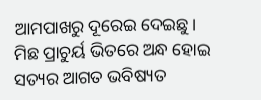ଆମପାଖରୁ ଦୂରେଇ ଦେଇଛୁ। ମିଛ ପ୍ରାଚୁର୍ୟ ଭିତରେ ଅନ୍ଧ ହୋଇ ସତ୍ୟର ଆଗତ ଭବିଷ୍ୟତ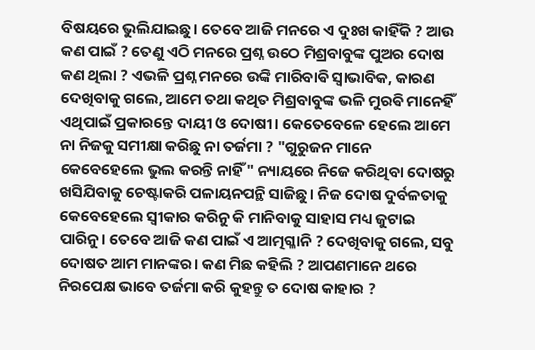ବିଷୟରେ ଭୁଲିଯାଇଛୁ। ତେବେ ଆଜି ମନରେ ଏ ଦୁଃଖ କାହିଁକି ? ଆଉ କଣ ପାଇଁ ? ତେଣୁ ଏଠି ମନରେ ପ୍ରଶ୍ନ ଉଠେ ମିଶ୍ରବାବୁଙ୍କ ପୁଅର ଦୋଷ କଣ ଥିଲା ? ଏଭଳି ପ୍ରଶ୍ନ ମନରେ ଉଙ୍କି ମାରିବାଵି ସ୍ଵାଭାବିକ, କାରଣ ଦେଖିବାକୁ ଗଲେ, ଆମେ ତଥା କଥିତ ମିଶ୍ରବାବୁଙ୍କ ଭଳି ମୁରଵି ମାନେହିଁ ଏଥିପାଇଁ ପ୍ରକାରନ୍ତେ ଦାୟୀ ଓ ଦୋଷୀ। କେତେବେଳେ ହେଲେ ଆମେ ନା ନିଜକୁ ସମୀକ୍ଷା କରିଛୁ ନା ତର୍ଜମା ? "ଗୁରୁଜନ ମାନେ କେବେହେଲେ ଭୁଲ କରନ୍ତି ନାହିଁ" ନ୍ୟାୟରେ ନିଜେ କରିଥିବା ଦୋଷରୁ ଖସିଯିବାକୁ ଚେଷ୍ଟାକରି ପଳାୟନପନ୍ଥି ସାଜିଛୁ। ନିଜ ଦୋଷ ଦୁର୍ବଳତାକୁ କେବେହେଲେ ସ୍ୱୀକାର କରିନୁ କି ମାନିବାକୁ ସାହାସ ମଧ୍ୟ ଜୁଟାଇ ପାରିନୁ। ତେବେ ଆଜି କଣ ପାଇଁ ଏ ଆତ୍ମଗ୍ଳାନି ? ଦେଖିବାକୁ ଗଲେ, ସବୁ ଦୋଷତ ଆମ ମାନଙ୍କର। କଣ ମିଛ କହିଲି ? ଆପଣମାନେ ଥରେ ନିରପେକ୍ଷ ଭାବେ ତର୍ଜମା କରି କୁହନ୍ତୁ ତ ଦୋଷ କାହାର ?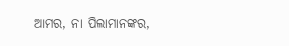ଆମର, ନା ପିଲାମାନଙ୍କର,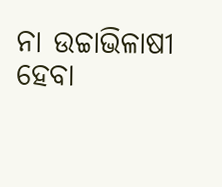ନା ଉଚ୍ଚାଭିଳାଷୀ ହେବା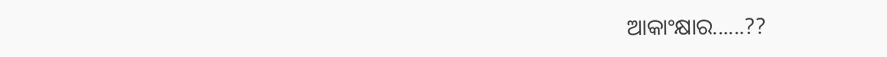ଆକାଂକ୍ଷାର......??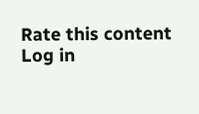Rate this content
Log in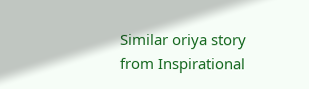Similar oriya story from Inspirational